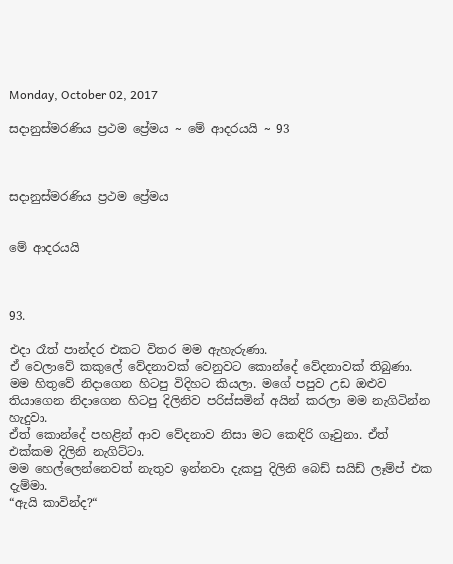Monday, October 02, 2017

සදානුස්මරණිය ප්‍රථම ප්‍රේමය ~ මේ ආදරයයි ~ 93



සදානුස්මරණිය ප්‍රථම ප්‍රේමය


මේ ආදරයයි



93.

එදා රෑත් පාන්දර එකට විතර මම ඇහැරුණා.
ඒ වෙලාවේ කකුලේ වේදනාවක් වෙනුවට කොන්දේ වේදනාවක් තිබුණා. මම හිතුවේ නිදාගෙන හිටපු විදිහට කියලා. මගේ පපුව උඩ ඔළුව තියාගෙන නිදාගෙන හිටපු දිලිනිව පරිස්සමින් අයින් කරලා මම නැගිටින්න හැදුවා.
ඒත් කොන්දේ පහළින් ආව වේදනාව නිසා මට කෙඳිරි ගෑවුනා. ඒත් එක්කම දිලිනි නැගිට්ටා.
මම හෙල්ලෙන්නෙවත් නැතුව ඉන්නවා දැකපු දිලිනි බෙඩ් සයිඩ් ලෑම්ප් එක දැම්මා.
“ඇයි කාවින්ද?“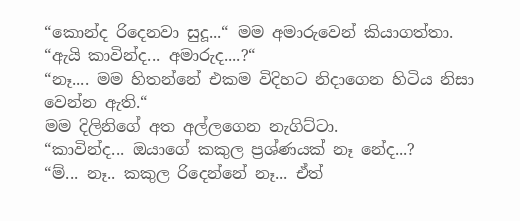“කොන්ද රිදෙනවා සුදූ...“ මම අමාරුවෙන් කියාගත්තා.
“ඇයි කාවින්ද... අමාරුද....?“
“නෑ.... මම හිතන්නේ එකම විදිහට නිදාගෙන හිටිය නිසා  වෙන්න ඇති.“
මම දිලිනිගේ අත අල්ලගෙන නැගිට්ටා.
“කාවින්ද... ඔයාගේ කකුල ප්‍රශ්ණයක් නෑ නේද...?
“ම්... නෑ.. කකුල රිදෙන්නේ නෑ... ඒත්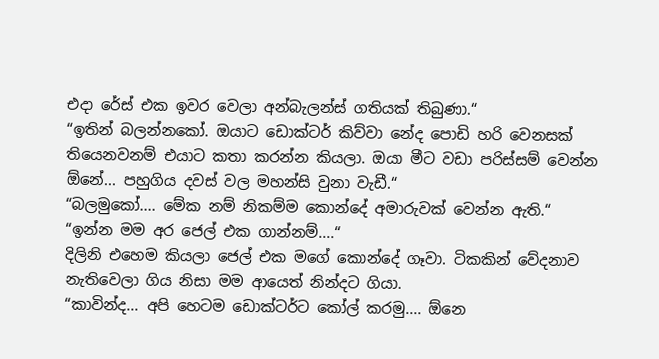එදා රේස් එක ඉවර වෙලා අන්බැලන්ස් ගතියක් තිබුණා.“
“ඉතින් බලන්නකෝ. ඔයාට ඩොක්ටර් කිව්වා නේද පොඩි හරි වෙනසක් තියෙනවනම් එයාට කතා කරන්න කියලා. ඔයා මීට වඩා පරිස්සම් වෙන්න ඕනේ... පහුගිය දවස් වල මහන්සි වුනා වැඩී.“
“බලමුකෝ.... මේක නම් නිකම්ම කොන්දේ අමාරුවක් වෙන්න ඇති.“
“ඉන්න මම අර ජෙල් එක ගාන්නම්....“
දිලිනි එහෙම කියලා ජෙල් එක මගේ කොන්දේ ගෑවා. ටිකකින් වේදනාව නැතිවෙලා ගිය නිසා මම ආයෙත් නින්දට ගියා.
“කාවින්ද... අපි හෙටම ඩොක්ටර්ට කෝල් කරමු.... ඕනෙ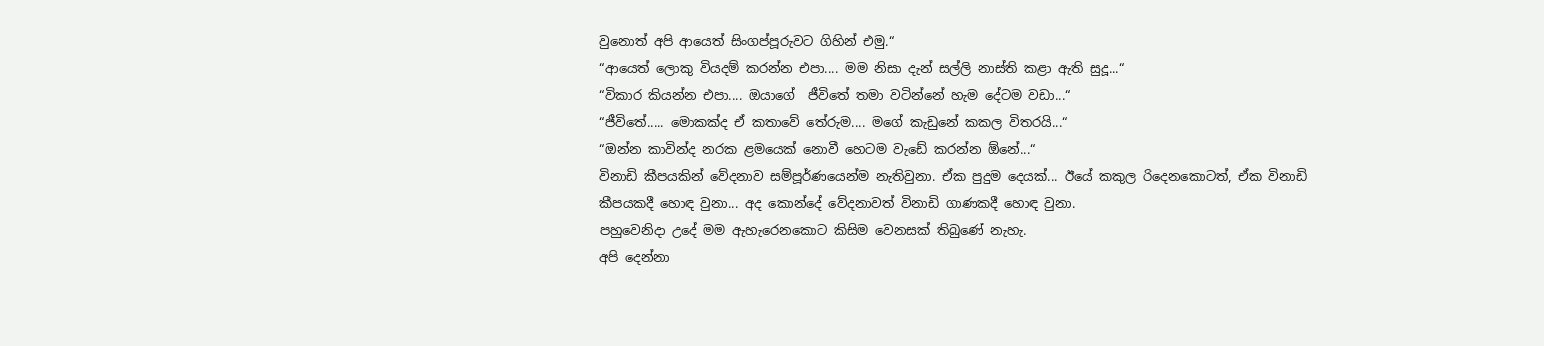වුනොත් අපි ආයෙත් සිංගප්පූරුවට ගිහින් එමු.“
“ආයෙත් ලොකු වියදම් කරන්න එපා.... මම නිසා දැන් සල්ලි නාස්ති කළා ඇති සුදූ...“
“විකාර කියන්න එපා.... ඔයාගේ  ජීවිතේ තමා වටින්නේ හැම දේටම වඩා...“
“ජීවිතේ..... මොකක්ද ඒ කතාවේ තේරුම.... මගේ කැඩුනේ කකල විතරයි...“
“ඔන්න කාවින්ද නරක ළමයෙක් නොවී හෙටම වැඩේ කරන්න ඕනේ...“
විනාඩි කීපයකින් වේදනාව සම්පූර්ණයෙන්ම නැතිවුනා. ඒක පුදුම දෙයක්... ඊයේ කකුල රිදෙනකොටත්, ඒක විනාඩි කීපයකදී හොඳ වුනා... අද කොන්දේ වේදනාවත් විනාඩි ගාණකදී හොඳ වුනා.
පහුවෙනිදා උදේ මම ඇහැරෙනකොට කිසිම වෙනසක් තිබුණේ නැහැ.
අපි දෙන්නා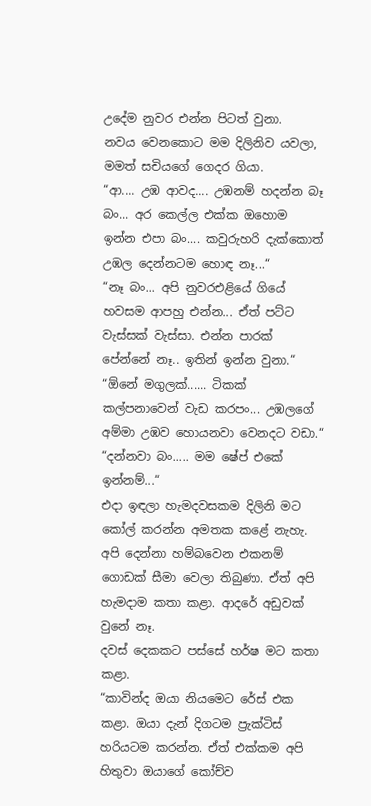උදේම නුවර එන්න පිටත් වුනා.
නවය වෙනකොට මම දිලිනිව යවලා, මමත් සචියගේ ගෙදර ගියා.
“ආ.... උඹ ආවද.... උඹනම් හදන්න බෑ බං... අර කෙල්ල එක්ක ඔහොම ඉන්න එපා බං.... කවුරුහරි දැක්කොත් උඹල දෙන්නටම හොඳ නෑ...“
“නෑ බං... අපි නුවරඑළියේ ගියේ හවසම ආපහු එන්න... ඒත් පට්ට වැස්සක් වැස්සා. එන්න පාරක් පේන්නේ නෑ.. ඉතින් ඉන්න වුනා.“
“ඕනේ මගුලක්...... ටිකක් කල්පනාවෙන් වැඩ කරපං... උඹලගේ අම්මා උඹව හොයනවා වෙනදට වඩා.“
“දන්නවා බං..... මම ෂේප් එකේ ඉන්නම්...“
එදා ඉඳලා හැමදවසකම දිලිනි මට කෝල් කරන්න අමතක කළේ නැහැ. අපි දෙන්නා හම්බවෙන එකනම් ගොඩක් සීමා වෙලා තිබුණා. ඒත් අපි හැමදාම කතා කළා. ආදරේ අඩුවක් වුනේ නෑ.
දවස් දෙකකට පස්සේ හර්ෂ මට කතා කළා.
“කාවින්ද ඔයා නියමෙට රේස් එක කළා. ඔයා දැන් දිගටම ප්‍රැක්ටිස් හරියටම කරන්න. ඒත් එක්කම අපි හිතුවා ඔයාගේ කෝච්ව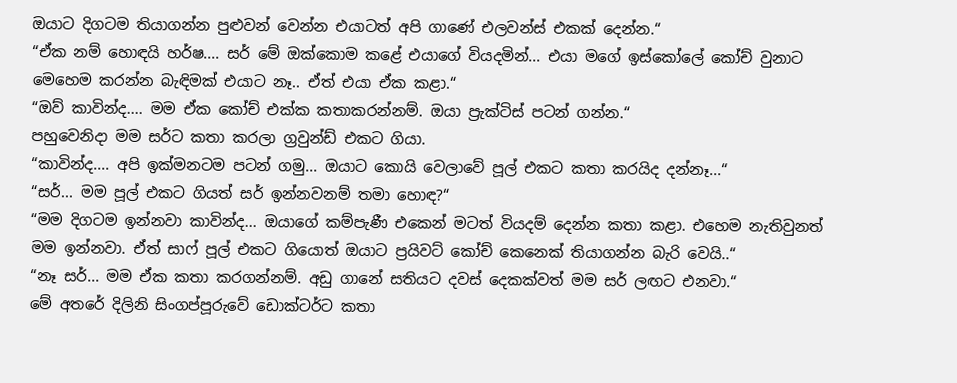ඔයාට දිගටම තියාගන්න පුළුවන් වෙන්න එයාටත් අපි ගාණේ එලවන්ස් එකක් දෙන්න.“
“ඒක නම් හොඳයි හර්ෂ.... සර් මේ ඔක්කොම කළේ එයාගේ වියදමින්... එයා මගේ ඉස්කෝලේ කෝච් වුනාට මෙහෙම කරන්න බැඳිමක් එයාට නෑ.. ඒත් එයා ඒක කළා.“
“ඔව් කාවින්ද.... මම ඒක කෝච් එක්ක කතාකරන්නම්. ඔයා ප්‍රැක්ටිස් පටන් ගන්න.“
පහුවෙනිදා මම සර්ට කතා කරලා ග්‍රවුන්ඩ් එකට ගියා.
“කාවින්ද.... අපි ඉක්මනටම පටන් ගමු... ඔයාට කොයි වෙලාවේ පූල් එකට කතා කරයිද දන්නෑ...“
“සර්... මම පූල් එකට ගියත් සර් ඉන්නවනම් තමා හොඳ?“
“මම දිගටම ඉන්නවා කාවින්ද... ඔයාගේ කම්පැණී එකෙන් මටත් වියදම් දෙන්න කතා කළා. එහෙම නැතිවුනත් මම ඉන්නවා. ඒත් සාෆ් පූල් එකට ගියොත් ඔයාට ප්‍රයිවට් කෝච් කෙනෙක් තියාගන්න බැරි වෙයි..“
“නෑ සර්... මම ඒක කතා කරගන්නම්. අඩු ගානේ සතියට දවස් දෙකක්වත් මම සර් ලඟට එනවා.“
මේ අතරේ දිලිනි සිංගප්පූරුවේ ඩොක්ටර්ට කතා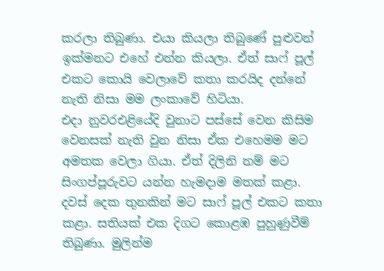කරලා තිබුණා. එයා කියලා තිබුණේ පුළුවන් ඉක්මනට එහේ එන්න කියලා. ඒත් සාෆ් පූල් එකට කොයි වෙලාවේ කතා කරයිද දන්නේ නැති නිසා මම ලංකාවේ හිටියා.
එදා නුවරඑළියේදි වුනාට පස්සේ වෙන කිසිම වෙනසක් නැති වුන නිසා ඒක එහෙමම මට අමතක වෙලා ගියා. ඒත් දිලිනි නම් මට සිංගප්පූරුවට යන්න හැමදාම මතක් කළා.
දවස් දෙක තුනකින් මට සාෆ් පූල් එකට කතා කළා. සතියක් එක දිගට කොළඹ පුහුණුවීම් තිබුණා. මුලින්ම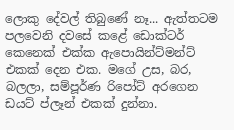ලොකු දේවල් තිබුණේ නෑ... ඇත්තටම පලවෙනි දවසේ කළේ ඩොක්ටර් කෙනෙක් එක්ක ඇපොයින්ට්මන්ට් එකක් දෙන එක. මගේ උස, බර, බලලා, සම්පූර්ණ රිපෝට් අරගෙන ඩයට් ප්ලෑන් එකක් දුන්නා.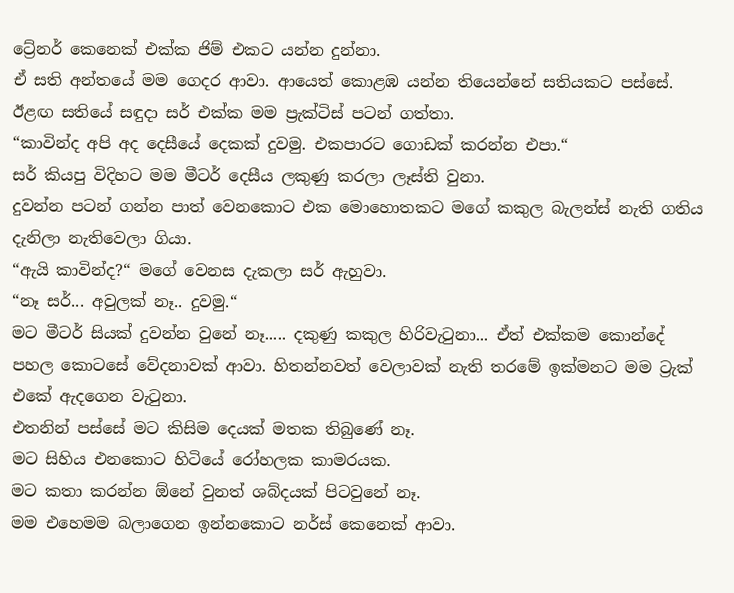ට්‍රේනර් කෙනෙක් එක්ක ජිම් එකට යන්න දුන්නා.
ඒ සති අන්තයේ මම ගෙදර ආවා. ආයෙත් කොළඹ යන්න තියෙන්නේ සතියකට පස්සේ.
ඊළඟ සතියේ සඳුදා සර් එක්ක මම ප්‍රැක්ටිස් පටන් ගත්තා.
“කාවින්ද අපි අද දෙසීයේ දෙකක් දුවමු. එකපාරට ගොඩක් කරන්න එපා.“
සර් කියපු විදිහට මම මීටර් දෙසීය ලකුණු කරලා ලෑස්ති වුනා.
දුවන්න පටන් ගන්න පාත් වෙනකොට එක මොහොතකට මගේ කකුල බැලන්ස් නැති ගතිය දැනිලා නැතිවෙලා ගියා.
“ඇයි කාවින්ද?“ මගේ වෙනස දැකලා සර් ඇහුවා.
“නෑ සර්... අවුලක් නෑ.. දුවමු.“
මට මීටර් සියක් දුවන්න වුනේ නෑ..... දකුණු කකුල හිරිවැටුනා... ඒත් එක්කම කොන්දේ පහල කොටසේ වේදනාවක් ආවා. හිතන්නවත් වෙලාවක් නැති තරමේ ඉක්මනට මම ට්‍රැක් එකේ ඇදගෙන වැටුනා.
එතනින් පස්සේ මට කිසිම දෙයක් මතක තිබුණේ නෑ.
මට සිහිය එනකොට හිටියේ රෝහලක කාමරයක.
මට කතා කරන්න ඕනේ වුනත් ශබ්දයක් පිටවුනේ නෑ.
මම එහෙමම බලාගෙන ඉන්නකොට නර්ස් කෙනෙක් ආවා.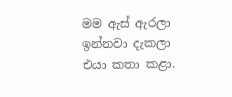මම ඇස් ඇරලා ඉන්නවා දැකලා එයා කතා කළා.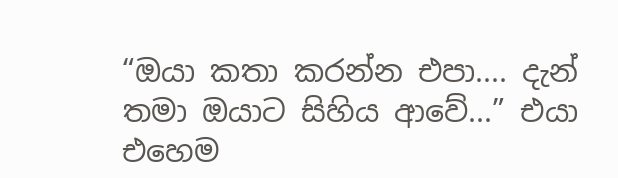“ඔයා කතා කරන්න එපා.... දැන් තමා ඔයාට සිහිය ආවේ...” එයා එහෙම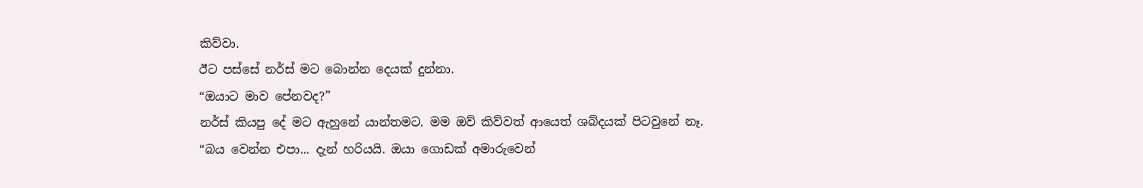කිව්වා.
ඊට පස්සේ නර්ස් මට බොන්න දෙයක් දුන්නා.
“ඔයාට මාව පේනවද?”
නර්ස් කියපු දේ මට ඇහුනේ යාන්තමට. මම ඔව් කිව්වත් ආයෙත් ශබ්දයක් පිටවුනේ නෑ.
“බය වෙන්න එපා... දැන් හරියයි. ඔයා ගොඩක් අමාරුවෙන්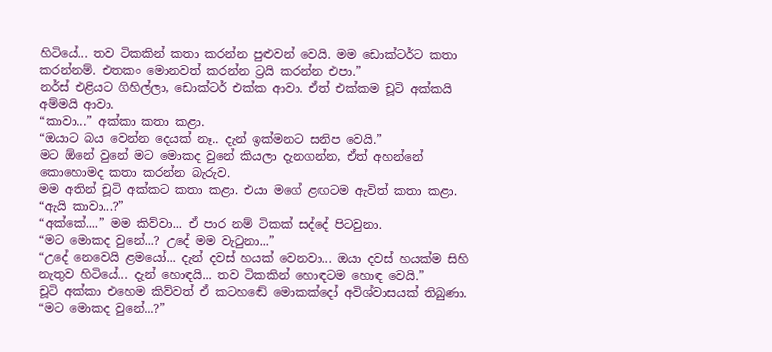හිටියේ... තව ටිකකින් කතා කරන්න පුළුවන් වෙයි. මම ඩොක්ටර්ට කතා කරන්නම්. එතකං මොනවත් කරන්න ට්‍රයි කරන්න එපා.”
නර්ස් එළියට ගිහිල්ලා, ඩොක්ටර් එක්ක ආවා. ඒත් එක්කම චූටි අක්කයි අම්මයි ආවා.
“කාවා...” අක්කා කතා කළා.
“ඔයාට බය වෙන්න දෙයක් නෑ.. දැන් ඉක්මනට සනිප වෙයි.”
මට ඕනේ වුනේ මට මොකද වුනේ කියලා දැනගන්න, ඒත් අහන්නේ කොහොමද කතා කරන්න බැරුව.
මම අතින් චූටි අක්කට කතා කළා. එයා මගේ ළඟටම ඇවිත් කතා කළා.
“ඇයි කාවා...?”
“අක්කේ....” මම කිව්වා... ඒ පාර නම් ටිකක් සද්දේ පිටවුනා.
“මට මොකද වුනේ...? උදේ මම වැටුනා...”
“උදේ නෙවෙයි ළමයෝ... දැන් දවස් හයක් වෙනවා... ඔයා දවස් හයක්ම සිහි නැතුව හිටියේ... දැන් හොඳයි... තව ටිකකින් හොඳටම හොඳ වෙයි.”
චූටි අක්කා එහෙම කිව්වත් ඒ කටහ‍ඬේ මොකක්දෝ අවිශ්වාසයක් තිබුණා.
“මට මොකද වුනේ...?”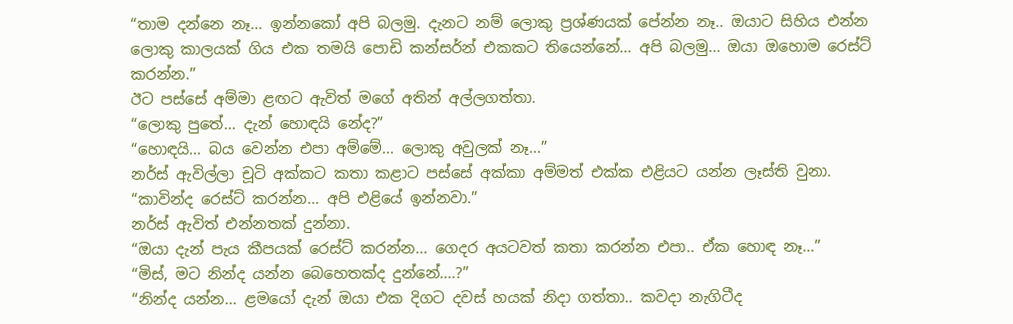“තාම දන්නෙ නෑ... ඉන්නකෝ අපි බලමු. දැනට නම් ලොකු ප්‍රශ්ණයක් පේන්න නෑ.. ඔයාට සිහිය එන්න ලොකු කාලයක් ගිය එක තමයි පොඩි කන්සර්න් එකකට තියෙන්නේ... අපි බලමු... ඔයා ඔහොම රෙස්ට් කරන්න.”
ඊට පස්සේ අම්මා ළඟට ඇවිත් මගේ අතින් අල්ලගත්තා.
“ලොකු පුතේ... දැන් හොඳයි නේද?”
“හොඳයි... බය වෙන්න එපා අම්මේ... ලොකු අවුලක් නෑ...”
නර්ස් ඇවිල්ලා චූටි අක්කට කතා කළාට පස්සේ අක්කා අම්මත් එක්ක එළියට යන්න ලෑස්ති වුනා.
“කාවින්ද රෙස්ට් කරන්න... අපි එළියේ ඉන්නවා.”
නර්ස් ඇවිත් එන්නතක් දුන්නා.
“ඔයා දැන් පැය කීපයක් රෙස්ට් කරන්න... ගෙදර අයටවත් කතා කරන්න එපා.. ඒක හොඳ නෑ...”
“මිස්, මට නින්ද යන්න බෙහෙතක්ද දුන්නේ....?”
“නින්ද යන්න... ළමයෝ දැන් ඔයා එක දිගට දවස් හයක් නිදා ගත්තා.. කවදා නැගිටීද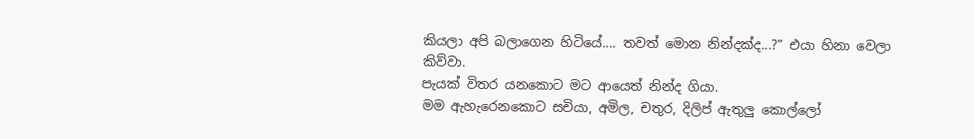කියලා අපි බලාගෙන හිටියේ.... තවත් මොන නින්දක්ද...?” එයා හිනා වෙලා කිව්වා.
පැයක් විතර යනකොට මට ආයෙත් නින්ද ගියා.
මම ඇහැරෙනකොට සචියා, අමිල, චතුර, දිලිප් ඇතුලු කොල්ලෝ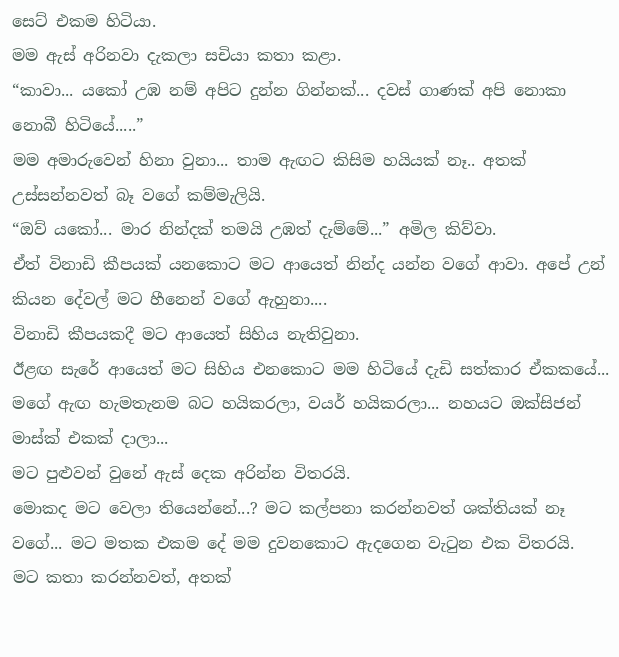සෙට් එකම හිටියා.
මම ඇස් අරිනවා දැකලා සචියා කතා කළා.
“කාවා... යකෝ උඹ නම් අපිට දුන්න ගින්නක්... දවස් ගාණක් අපි නොකා නොබී හිටියේ.....”
මම අමාරුවෙන් හිනා වුනා... තාම ඇඟට කිසිම හයියක් නෑ.. අතක් උස්සන්නවත් බෑ වගේ කම්මැලියි.
“ඔව් යකෝ... මාර නින්දක් තමයි උඹත් දැම්මේ...” අමිල කිව්වා.
ඒත් විනාඩි කීපයක් යනකොට මට ආයෙත් නින්ද යන්න වගේ ආවා. අපේ උන් කියන දේවල් මට හීනෙන් වගේ ඇහුනා....
විනාඩි කීපයකදී මට ආයෙත් සිහිය නැතිවුනා.
ඊළඟ සැරේ ආයෙත් මට සිහිය එනකොට මම හිටියේ දැඩි සත්කාර ඒකකයේ... මගේ ඇඟ හැමතැනම බට හයිකරලා, වයර් හයිකරලා... නහයට ඔක්සිජන් මාස්ක් එකක් දාලා...
මට පුළුවන් වුනේ ඇස් දෙක අරින්න විතරයි.
මොකද මට වෙලා තියෙන්නේ...? මට කල්පනා කරන්නවත් ශක්තියක් නෑ වගේ... මට මතක එකම දේ මම දුවනකොට ඇදගෙන වැටුන එක විතරයි.
මට කතා කරන්නවත්, අතක්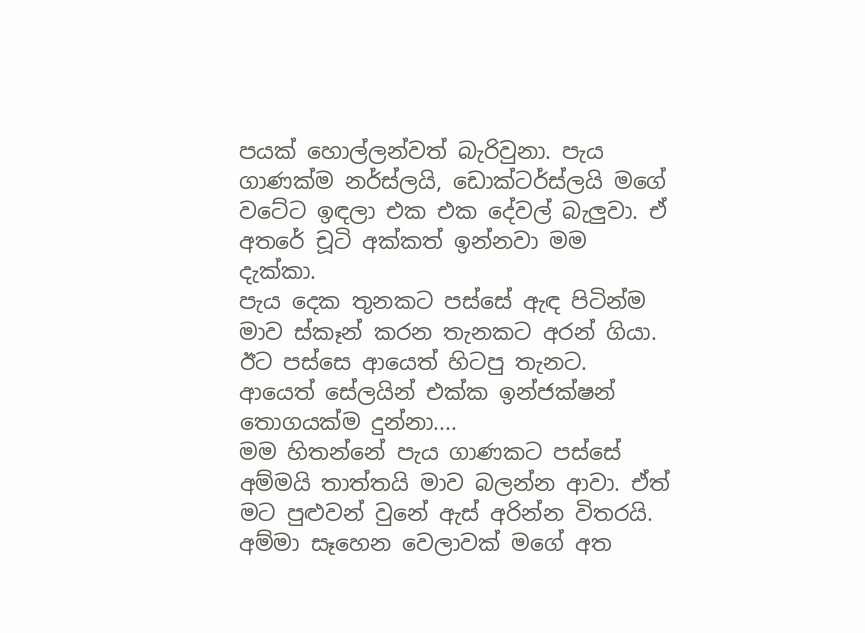පයක් හොල්ලන්වත් බැරිවුනා. පැය ගාණක්ම නර්ස්ලයි, ඩොක්ටර්ස්ලයි මගේ වටේට ඉඳලා එක එක දේවල් බැලුවා. ඒ අතරේ චූටි අක්කත් ඉන්නවා මම දැක්කා.
පැය දෙක තුනකට පස්සේ ඇඳ පිටින්ම මාව ස්කෑන් කරන තැනකට අරන් ගියා.
ඊට පස්සෙ ආයෙත් හිටපු තැනට. ආයෙත් සේලයින් එක්ක ඉන්ජක්ෂන් තොගයක්ම දුන්නා....
මම හිතන්නේ පැය ගාණකට පස්සේ අම්මයි තාත්තයි මාව බලන්න ආවා. ඒත් මට පුළුවන් වුනේ ඇස් අරින්න විතරයි. අම්මා සෑහෙන වෙලාවක් මගේ අත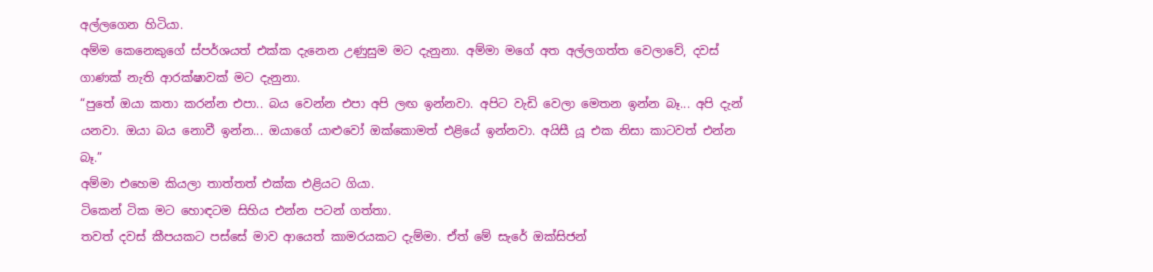අල්ලගෙන හිටියා.
අම්ම කෙනෙකුගේ ස්පර්ශයත් එක්ක දැනෙන උණුසුම මට දැනුනා. අම්මා මගේ අත අල්ලගත්ත වෙලාවේ, දවස් ගාණක් නැති ආරක්ෂාවක් මට දැනුනා.
“පුතේ ඔයා කතා කරන්න එපා.. බය වෙන්න එපා අපි ලඟ ඉන්නවා. අපිට වැඩි වෙලා මෙතන ඉන්න බෑ... අපි දැන් යනවා. ඔයා බය නොවී ඉන්න... ඔයාගේ යාළුවෝ ඔක්කොමත් එළියේ ඉන්නවා. අයිසී යූ එක නිසා කාටවත් එන්න බෑ.”
අම්මා එහෙම කියලා තාත්තත් එක්ක එළියට ගියා.
ටිකෙන් ටික මට හොඳටම සිහිය එන්න පටන් ගත්තා.
තවත් දවස් කීපයකට පස්සේ මාව ආයෙත් කාමරයකට දැම්මා. ඒත් මේ සැරේ ඔක්සිජන්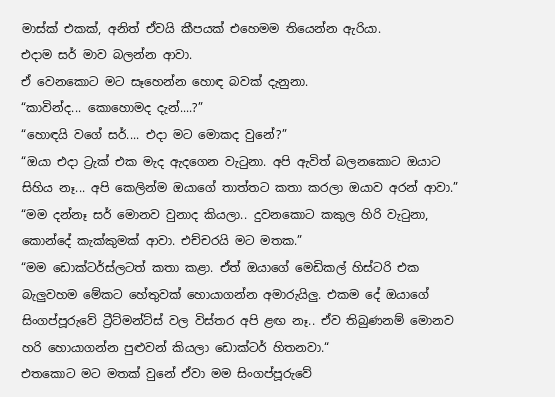මාස්ක් එකක්, අනිත් ඒවයි කීපයක් එහෙමම තියෙන්න ඇරියා.
එදාම සර් මාව බලන්න ආවා.
ඒ වෙනකොට මට සෑහෙන්න හොඳ බවක් දැනුනා.
“කාවින්ද... කොහොමද දැන්....?”
“හොඳයි වගේ සර්.... එදා මට මොකද වුනේ?”
“ඔයා එදා ට්‍රැක් එක මැද ඇදගෙන වැටුනා. අපි ඇවිත් බලනකොට ඔයාට සිහිය නෑ... අපි කෙලින්ම ඔයා‍ගේ තාත්තට කතා කරලා ඔයාව අරන් ආවා.”
“මම දන්නෑ සර් මොනව වුනාද කියලා.. දුවනකොට කකුල හිරි වැටුනා, කොන්දේ කැක්කුමක් ආවා. එච්චරයි මට මතක.”
“මම ඩොක්ටර්ස්ලටත් කතා කළා. ඒත් ඔයාගේ මෙඩිකල් හිස්ටරි එක බැලුවහම මේකට හේතුවක් හොයාගන්න අමාරුයිලු. එකම දේ ඔයාගේ සිංගප්පූරුවේ ට්‍රීට්මන්ට්ස් වල විස්තර අපි ළඟ නෑ.. ඒව තිබුණනම් මොනව හරි හොයාගන්න පුළුවන් කියලා ඩොක්ටර් හිතනවා.“
එතකොට මට මතක් වුනේ ඒවා මම සිංගප්පූරුවේ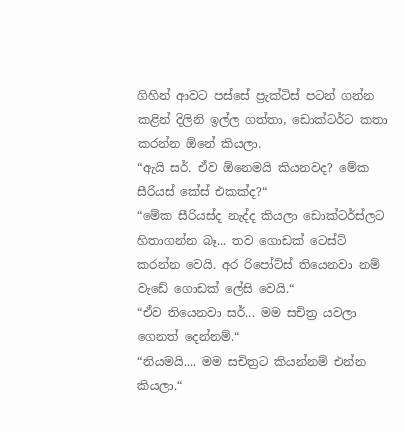ගිහින් ආවට පස්සේ ප්‍රැක්ටිස් පටන් ගන්න කළින් දිලිනි ඉල්ල ගත්තා, ඩොක්ටර්ට කතා කරන්න ඕනේ කියලා.
“ඇයි සර්. ඒව ඕනෙමයි කියනවද? මේක සීරියස් කේස් එකක්ද?“
“මේක සීරියස්ද නැද්ද කියලා ඩොක්ටර්ස්ලට හිතාගන්න බෑ... තව ගොඩක් ටෙස්ට් කරන්න වෙයි. අර රිපෝට්ස් තියෙනවා නම් වැඩේ ගොඩක් ලේසි වෙයි.“
“ඒව තියෙනවා සර්... මම සචිත්‍ර යවලා ගෙනත් දෙන්නම්.“
“නියමයි.... මම සචිත්‍රට කියන්නම් එන්න කියලා.“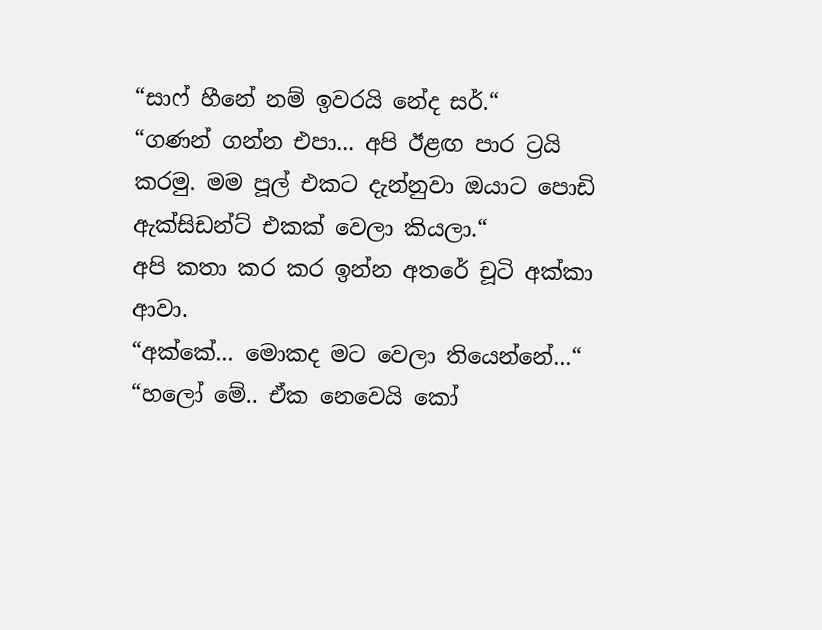“සාෆ් හීනේ නම් ඉවරයි නේද සර්.“
“ගණන් ගන්න එපා... අපි ඊළඟ පාර ට්‍රයි කරමු. මම පූල් එකට දැන්නුවා ඔයාට පොඩි ඇක්සිඩන්ට් එකක් වෙලා කියලා.“
අපි කතා කර කර ඉන්න අතරේ චූටි අක්කා ආවා.
“අක්කේ... මොකද මට වෙලා තියෙන්නේ...“
“හලෝ මේ.. ඒක නෙවෙයි කෝ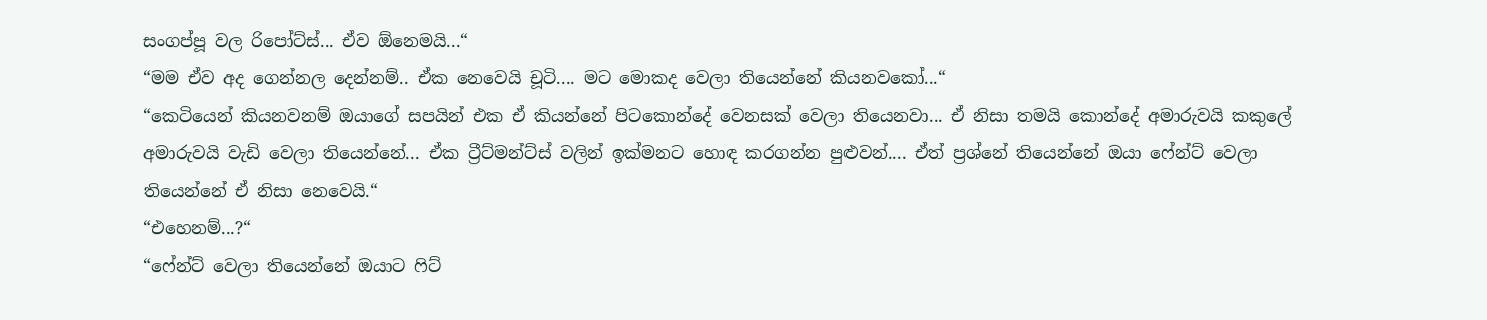සංගප්පූ වල රිපෝට්ස්... ඒව ඕනෙමයි...“
“මම ඒව අද ගෙන්නල දෙන්නම්.. ඒක නෙවෙයි චූටි.... මට මොකද වෙලා තියෙන්නේ කියනවකෝ...“
“කෙටියෙන් කියනවනම් ඔයාගේ සපයින් එක ඒ කියන්නේ පිටකොන්දේ වෙනසක් වෙලා තියෙනවා... ඒ නිසා තමයි කොන්දේ අමාරුවයි කකුලේ අමාරුවයි වැඩි වෙලා තියෙන්නේ... ඒක ට්‍රීට්මන්ට්ස් වලින් ඉක්මනට හොඳ කරගන්න පුළුවන්.... ඒත් ප්‍රශ්නේ තියෙන්නේ ඔයා ෆේන්ට් වෙලා තියෙන්නේ ඒ නිසා නෙවෙයි.“
“එහෙනම්...?“
“ෆේන්ට් වෙලා තියෙන්නේ ඔයාට ෆිට්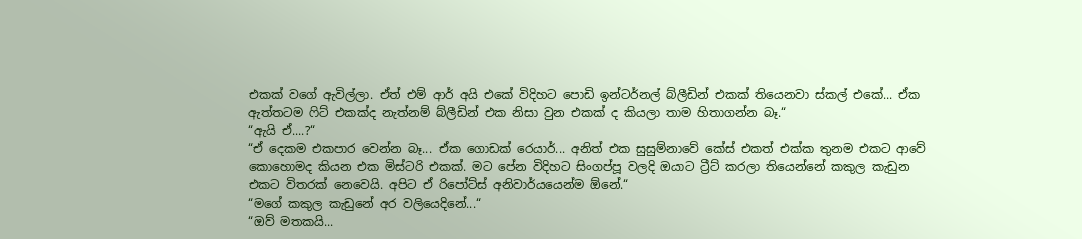එකක් වගේ ඇවිල්ලා. ඒත් එම් ආර් අයි එකේ විදිහට පොඩි ඉන්ටර්නල් බ්ලීඩින් එකක් තියෙනවා ස්කල් එකේ... ඒක ඇත්තටම ෆිට් එකක්ද නැත්නම් බ්ලීඩින් එක නිසා වුන එකක් ද කියලා තාම හිතාගන්න බෑ.“
“ඇයි ඒ....?“
“ඒ දෙකම එකපාර වෙන්න බෑ... ඒක ගොඩක් රෙයාර්... අනිත් එක සුසුම්නාවේ කේස් එකත් එක්ක තුනම එකට ආවේ කොහොමද කියන එක මිස්ටරි එකක්. මට පේන විදිහට සිංගප්පූ වලදි ඔයාට ට්‍රීට් කරලා තියෙන්නේ කකුල කැඩුන එකට විතරක් නෙවෙයි. අපිට ඒ රිපෝට්ස් අනිවාර්යයෙන්ම ඕනේ.“
“මගේ කකුල කැඩුනේ අර වලියෙදිනේ...“
“ඔව් මතකයි...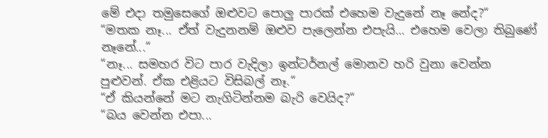මේ එදා තමුසෙගේ ඔළුවට පොලු පාරක් එහෙම වැදුනේ නෑ නේද?“
“මතක නෑ... ඒත් වැදුනනම් ඔළුව පැලෙන්න එපැයි... එහෙම වෙලා තිබුණේ නෑනේ...“
“නෑ... සමහර විට පාර වැදිලා ඉන්ටර්නල් මොනව හරි වුනා වෙන්න පුළුවන්. ඒක එළියට විසිබල් නෑ.“
“ඒ කියන්නේ මට නැගිටින්නම බැරි වෙයිද?“
“බය වෙන්න එපා...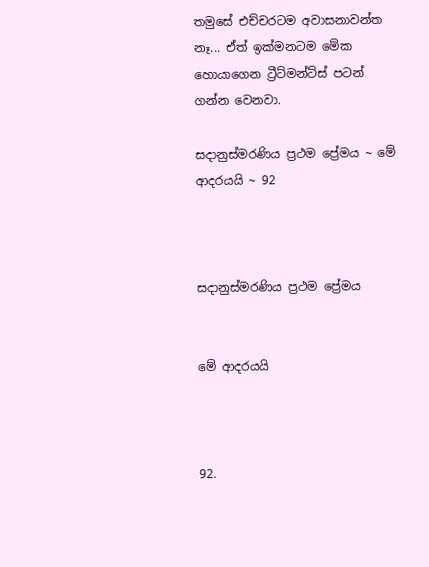තමුසේ එච්චරටම අවාසනාවන්ත නෑ... ඒත් ඉක්මනටම මේක හොයාගෙන ට්‍රීට්මන්ට්ස් පටන් ගන්න වෙනවා.

සදානුස්මරණිය ප්‍රථම ප්‍රේමය ~ මේ ආදරයයි ~ 92



සදානුස්මරණිය ප්‍රථම ප්‍රේමය


මේ ආදරයයි



92.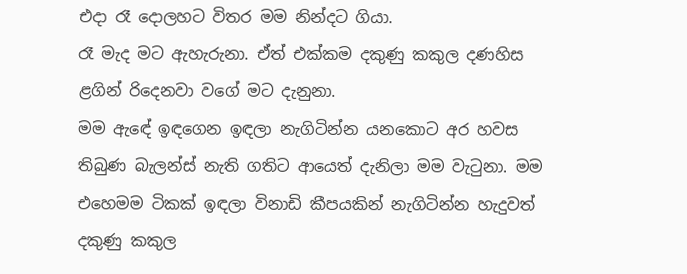එදා රෑ දොලහට විතර මම නින්දට ගියා.
රෑ මැද මට ඇහැරුනා. ඒත් එක්කම දකුණු කකුල දණහිස ළගින් රිදෙනවා වගේ මට දැනුනා.
මම ඇඳේ ඉඳගෙන ඉඳලා නැගිටින්න යනකොට අර හවස තිබුණ බැලන්ස් නැති ගතිට ආයෙත් දැනිලා මම වැටුනා. මම එහෙමම ටිකක් ඉඳලා විනාඩි කීපයකින් නැගිටින්න හැදුවත් දකුණු කකුල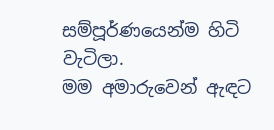සම්පූර්ණයෙන්ම හිටි වැටිලා.
මම අමාරුවෙන් ඇඳට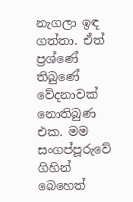නැගලා ඉඳ ගත්තා. ඒත් ප්‍රශ්ණේ තිබුණේ වේදනාවක් නොතිබුණ එක. මම සංගප්පූරුවේ ගිහින් බෙහෙත්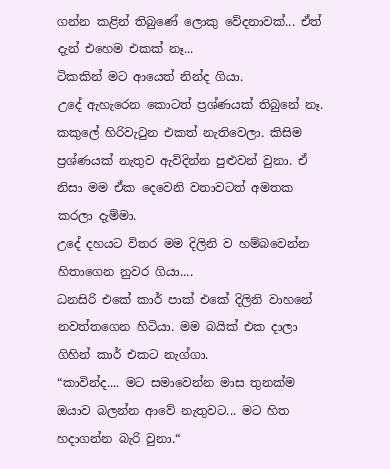ගන්න කළින් තිබුණේ ලොකු වේදනාවක්... ඒත් දැන් එහෙම එකක් නෑ...
ටිකකින් මට ආයෙත් නින්ද ගියා.
උදේ ඇහැරෙන කොටත් ප්‍රශ්ණයක් තිබුනේ නෑ. කකුලේ හිරිවැටුන එකත් නැතිවෙලා. කිසිම ප්‍රශ්ණයක් නැතුව ඇවිදින්න පුළුවන් වුනා. ඒ නිසා මම ඒක දෙවෙනි වතාවටත් අමතක කරලා දැම්මා.
උදේ දහයට විතර මම දිලිනි ව හම්බවෙන්න හිතාගෙන නුවර ගියා....
ධනසිරි එකේ කාර් පාක් එකේ දිලිනි වාහනේ නවත්තගෙන හිටියා. මම බයික් එක දාලා ගිහින් කාර් එකට නැග්ගා.
“කාවින්ද.... මට සමාවෙන්න මාස තුනක්ම ඔයාව බලන්න ආවේ නැතුවට... මට හිත හදාගන්න බැරි වුනා.“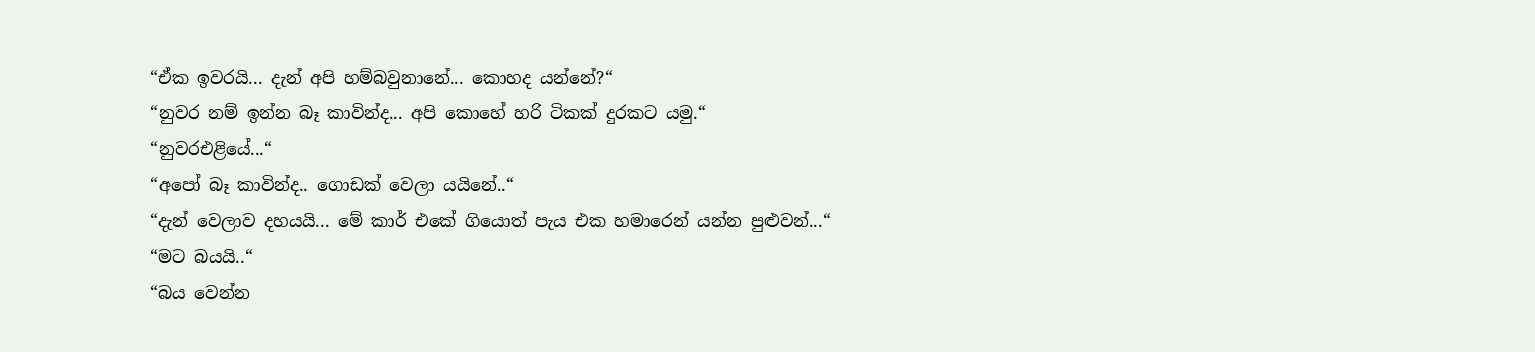“ඒක ඉවරයි... දැන් අපි හම්බවුනානේ... කොහද යන්නේ?“
“නුවර නම් ඉන්න බෑ කාවින්ද... අපි කොහේ හරි ටිකක් දුරකට යමු.“
“නුවරඑළියේ...“
“අපෝ බෑ කාවින්ද.. ගොඩක් වෙලා යයිනේ..“
“දැන් වෙලාව දහයයි... මේ කාර් එකේ ගියොත් පැය එක හමාරෙන් යන්න පුළුවන්...“
“මට බයයි..“
“බය වෙන්න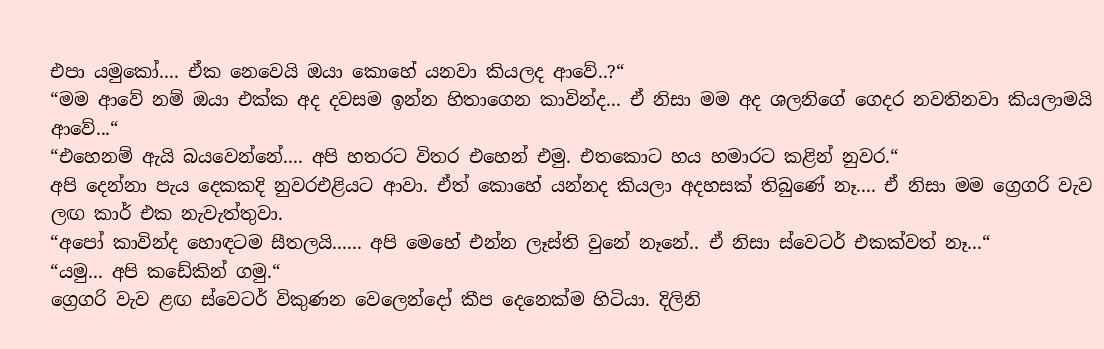එපා යමුකෝ.... ඒක නෙවෙයි ඔයා කොහේ යනවා කියලද ආවේ..?“
“මම ආවේ නම් ඔයා එක්ක අද දවසම ඉන්න හිතාගෙන කාවින්ද... ඒ නිසා මම අද ශලනිගේ ගෙදර නවතිනවා කියලාමයි ආවේ...“
“එහෙනම් ඇයි බයවෙන්නේ.... අපි හතරට විතර එහෙන් එමු. එතකොට හය හමාරට කළින් නුවර.“
අපි දෙන්නා පැය දෙකකදි නුවරඑළියට ආවා. ඒත් කොහේ යන්නද කියලා අදහසක් තිබුණේ නෑ.... ඒ නිසා මම ග්‍රෙගරි වැව ලඟ කාර් එක නැවැත්තුවා.
“අපෝ කාවින්ද හොඳටම සීතලයි...... අපි මෙහේ එන්න ලෑස්ති වුනේ නෑනේ.. ඒ නිසා ස්වෙටර් එකක්වත් නෑ...“
“යමු... අපි කඩේකින් ගමු.“
ග්‍රෙගරි වැව ළඟ ස්වෙටර් විකුණන වෙලෙන්දෝ කීප දෙනෙක්ම හිටියා. දිලිනි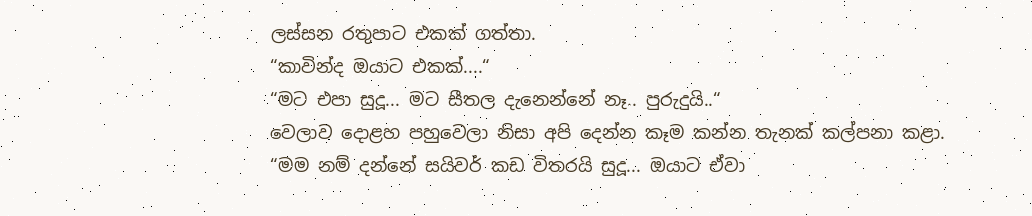ලස්සන රතුපාට එකක් ගත්තා.
“කාවින්ද ඔයාට එකක්....“
“මට එපා සුදූ... මට සීතල දැනෙන්නේ නෑ.. පුරුදුයි..“
වෙලාව දොළහ පහුවෙලා නිසා අපි දෙන්න කෑම කන්න තැනක් කල්පනා කළා.
“මම නම් දන්නේ සයිවර් කඩ විතරයි සුදූ... ඔයාට ඒවා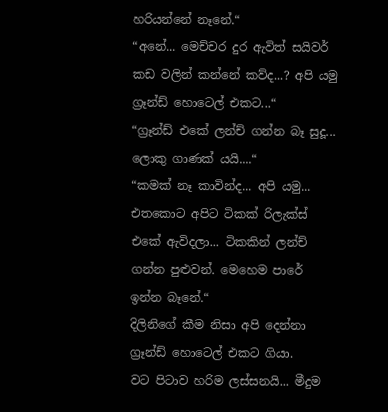හරියන්නේ නෑනේ.“
“අනේ... මෙච්චර දුර ඇවිත් සයිවර් කඩ වලින් කන්නේ කව්ද...? අපි යමු ග්‍රෑන්ඩ් හොටෙල් එකට...“
“ග්‍රෑන්ඩ් එකේ ලන්ච් ගන්න බෑ සුදූ... ලොකු ගාණක් යයි....“
“කමක් නෑ කාවින්ද... අපි යමු... එතකොට අපිට ටිකක් රිලැක්ස් එකේ ඇවිදලා... ටිකකින් ලන්ච් ගන්න පුළුවන්. මෙහෙම පාරේ ඉන්න බෑනේ.“
දිලිනිගේ කීම නිසා අපි දෙන්නා ග්‍රෑන්ඩ් හොටෙල් එකට ගියා.
වට පිටාව හරිම ලස්සනයි... මීදුම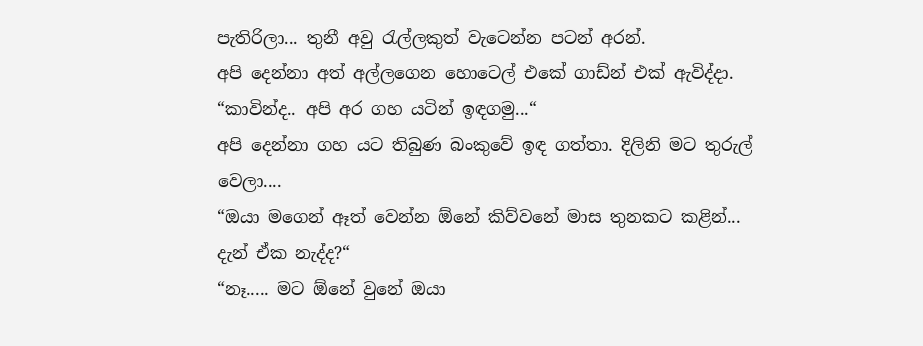පැතිරිලා... තුනී අවු රැල්ලකුත් වැටෙන්න පටන් අරන්.
අපි දෙන්නා අත් අල්ලගෙන හොටෙල් එකේ ගාඩ්න් එක් ඇවිද්දා.
“කාවින්ද.. අපි අර ගහ යටින් ඉඳගමු...“
අපි දෙන්නා ගහ යට තිබුණ බංකුවේ ඉඳ ගත්තා. දිලිනි මට තුරුල් වෙලා....
“ඔයා මගෙන් ඈත් වෙන්න ඕනේ කිව්වනේ මාස තුනකට කළින්... දැන් ඒක නැද්ද?“
“නෑ..... මට ඕනේ වුනේ ඔයා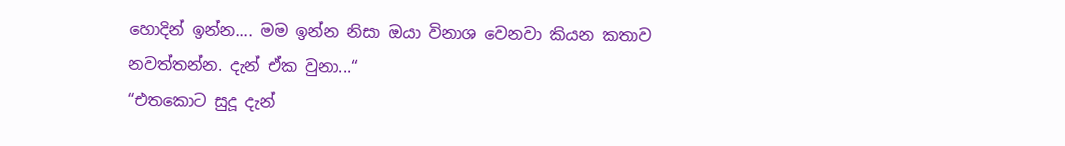හොදින් ඉන්න.... මම ඉන්න නිසා ඔයා විනාශ වෙනවා කියන කතාව නවත්තන්න. දැන් ඒක වුනා...“
“එතකොට සුදූ දැන්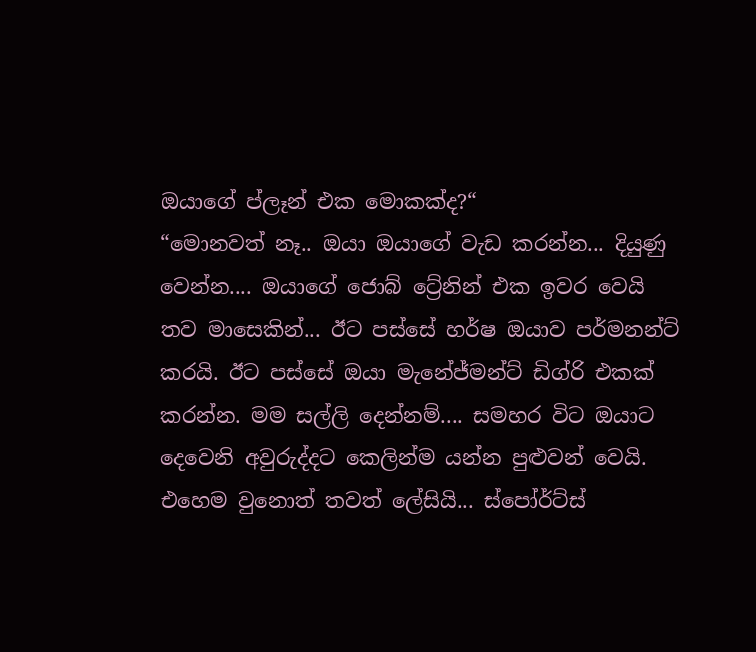ඔයාගේ ප්ලෑන් එක මොකක්ද?“
“මොනවත් නෑ.. ඔයා ඔයාගේ වැඩ කරන්න... දියුණු වෙන්න.... ඔයාගේ ජොබ් ට්‍රේනින් එක ඉවර වෙයි තව මාසෙකින්... ඊට පස්සේ හර්ෂ ඔයාව පර්මනන්ට් කරයි. ඊට පස්සේ ඔයා මැනේජ්මන්ට් ඩිග්රි එකක් කරන්න. මම සල්ලි දෙන්නම්.... සමහර විට ඔයාට දෙවෙනි අවුරුද්දට කෙලින්ම යන්න පුළුවන් වෙයි. එහෙම වුනොත් තවත් ලේසියි... ස්පෝර්ට්ස්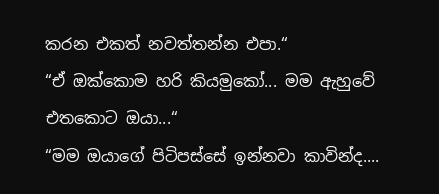කරන එකත් නවත්තන්න එපා.“
“ඒ ඔක්කොම හරි කියමුකෝ... මම ඇහුවේ එතකොට ඔයා...“
“මම ඔයාගේ පිටිපස්සේ ඉන්නවා කාවින්ද....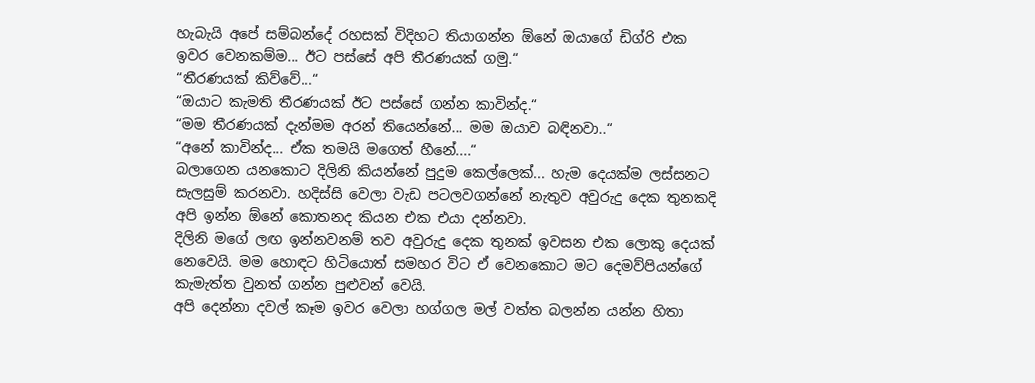හැබැයි අපේ සම්බන්දේ රහසක් විදිහට තියාගන්න ඕනේ ඔයාගේ ඩිග්රි එක ඉවර වෙනකම්ම... ඊට පස්සේ අපි තීරණයක් ගමු.“
“තීරණයක් කිව්වේ...“
“ඔයාට කැමති තීරණයක් ඊට පස්සේ ගන්න කාවින්ද.“
“මම තීරණයක් දැන්මම අරන් තියෙන්නේ... මම ඔයාව බඳිනවා..“
“අනේ කාවින්ද... ඒක තමයි මගෙත් හීනේ....“
බලාගෙන යනකොට දිලිනි කියන්නේ පුදුම කෙල්ලෙක්... හැම දෙයක්ම ලස්සනට සැලසුම් කරනවා. හදිස්සි වෙලා වැඩ පටලවගන්නේ නැතුව අවුරුදු දෙක තුනකදි අපි ඉන්න ඕනේ කොතනද කියන එක එයා දන්නවා.
දිලිනි මගේ ලඟ ඉන්නවනම් තව අවුරුදු දෙක තුනක් ඉවසන එක ලොකු දෙයක් නෙවෙයි. මම හොඳට හිටියොත් සමහර විට ඒ වෙනකොට මට දෙමව්පියන්ගේ කැමැත්ත වුනත් ගන්න පුළුවන් වෙයි.
අපි දෙන්නා දවල් කෑම ඉවර වෙලා හග්ගල මල් වත්ත බලන්න යන්න හිතා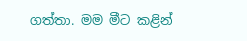ගත්තා. මම මීට කළින්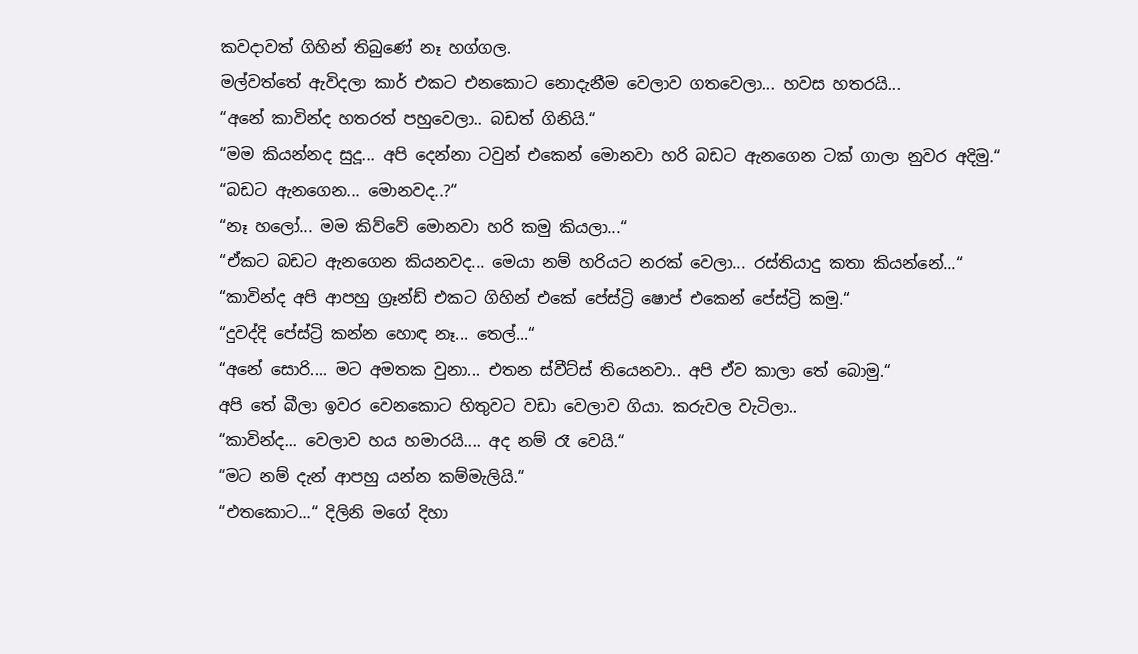කවදාවත් ගිහින් තිබුණේ නෑ හග්ගල.
මල්වත්තේ ඇවිදලා කාර් එකට එනකොට නොදැනීම වෙලාව ගතවෙලා... හවස හතරයි...
“අනේ කාවින්ද හතරත් පහුවෙලා.. බඩත් ගිනියි.“
“මම කියන්නද සුදූ... අපි දෙන්නා ටවුන් එකෙන් මොනවා හරි බඩට ඇනගෙන ටක් ගාලා නුවර අදිමු.“
“බඩට ඇනගෙන... මොනවද..?“
“නෑ හලෝ... මම කිව්වේ මොනවා හරි කමු කියලා...“
“ඒකට බඩට ඇනගෙන කියනවද... මෙයා නම් හරියට නරක් වෙලා... රස්තියාදු කතා කියන්නේ...“
“කාවින්ද අපි ආපහු ග්‍රෑන්ඩ් එකට ගිහින් එකේ පේස්ට්‍රි ෂොප් එකෙන් පේස්ට්‍රි කමු.“
“දුවද්දි පේස්ට්‍රි කන්න හොඳ නෑ... තෙල්...“
“අනේ සොරි.... මට අමතක වුනා... එතන ස්වීට්ස් තියෙනවා.. අපි ඒව කාලා තේ බොමු.“
අපි තේ බීලා ඉවර වෙනකොට හිතුවට වඩා වෙලාව ගියා. කරුවල වැටිලා..
“කාවින්ද... වෙලාව හය හමාරයි.... අද නම් රෑ වෙයි.“
“මට නම් දැන් ආපහු යන්න කම්මැලියි.“
“එතකොට...“ දිලිනි මගේ දිහා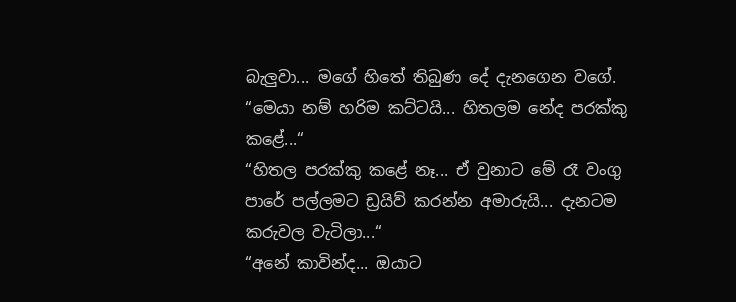බැලුවා... මගේ හිතේ තිබුණ දේ දැනගෙන වගේ.
“මෙයා නම් හරිම කට්ටයි... හිතලම නේද පරක්කු කළේ...“
“හිතල පරක්කු කළේ නෑ... ඒ වුනාට මේ රෑ වංගු පාරේ පල්ලමට ඩ්‍රයිව් කරන්න අමාරුයි... දැනටම කරුවල වැටිලා...“
“අනේ කාවින්ද... ඔයාට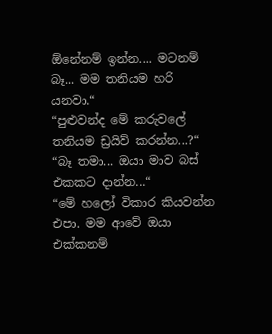ඕනේනම් ඉන්න.... මටනම් බෑ... මම තනියම හරි යනවා.“
“පුළුවන්ද මේ කරුවලේ තනියම ඩ්‍රයිව් කරන්න...?“
“බෑ තමා... ඔයා මාව බස් එකකට දාන්න...“
“මේ හලෝ විකාර කියවන්න එපා. මම ආවේ ඔයා එක්කනම්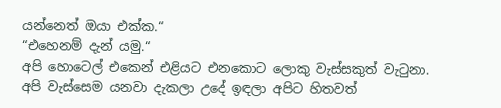යන්නෙත් ඔයා එක්ක.“
“එහෙනම් දැන් යමු.“
අපි හොටෙල් එකෙන් එළියට එනකොට ලොකු වැස්සකුත් වැටුනා.
අපි වැස්සෙම යනවා දැකලා උදේ ඉඳලා අපිට හිතවත්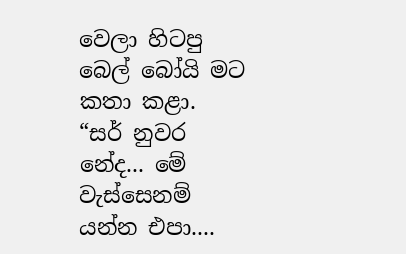වෙලා හිටපු බෙල් බෝයි මට කතා කළා.
“සර් නුවර නේද... මේ වැස්සෙනම් යන්න එපා....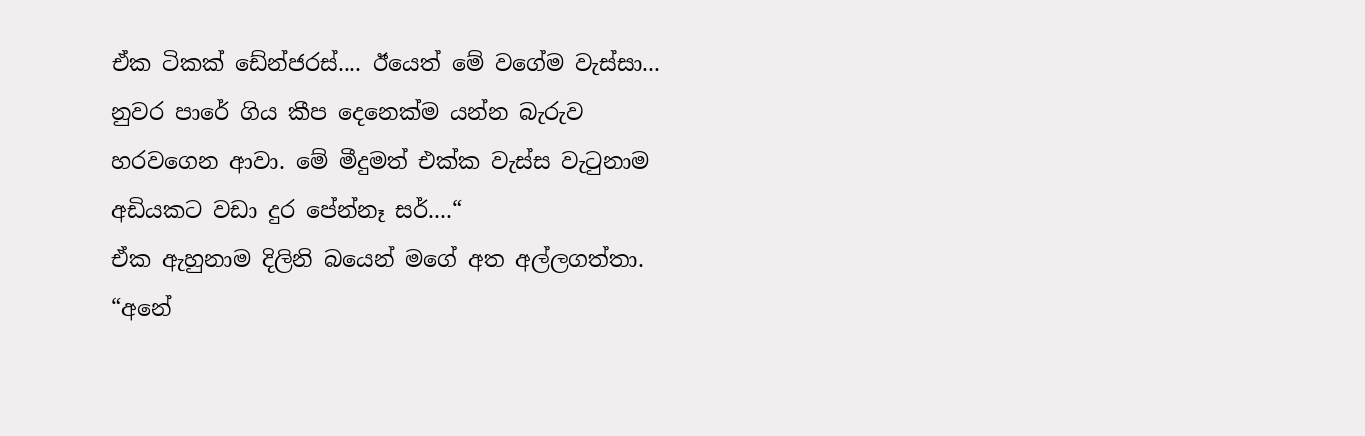ඒක ටිකක් ඩේන්ජරස්.... ඊයෙත් මේ වගේම වැස්සා... නුවර පාරේ ගිය කීප දෙනෙක්ම යන්න බැරුව හරවගෙන ආවා. මේ මීදුමත් එක්ක වැස්ස වැටුනාම අඩියකට වඩා දුර පේන්නෑ සර්....“
ඒක ඇහුනාම දිලිනි බයෙන් මගේ අත අල්ලගත්තා.
“අනේ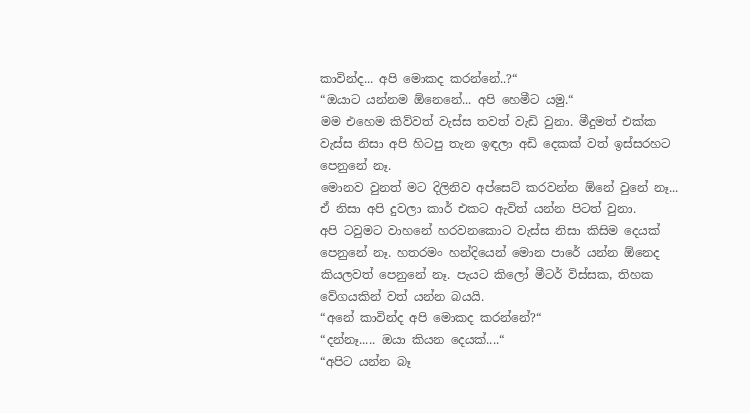කාවින්ද... අපි මොකද කරන්නේ..?“
“ඔයාට යන්නම ඕනෙනේ... අපි හෙමීට යමු.“
මම එහෙම කිව්වත් වැස්ස තවත් වැඩි වුනා. මීදුමත් එක්ක වැස්ස නිසා අපි හිටපු තැන ඉඳලා අඩි දෙකක් වත් ඉස්සරහට පෙනුනේ නෑ.
මොනව වුනත් මට දිලිනිව අප්සෙට් කරවන්න ඕනේ වුනේ නෑ... ඒ නිසා අපි දුවලා කාර් එකට ඇවිත් යන්න පිටත් වුනා.
අපි ටවුමට වාහනේ හරවනකොට වැස්ස නිසා කිසිම දෙයක් පෙනුනේ නෑ. හතරමං හන්දියෙන් මොන පාරේ යන්න ඕනෙද කියලවත් පෙනුනේ නෑ. පැයට කිලෝ මීටර් විස්සක, තිහක වේගයකින් වත් යන්න බයයි.
“අනේ කාවින්ද අපි මොකද කරන්නේ?“
“දන්නෑ..... ඔයා කියන දෙයක්....“
“අපිට යන්න බෑ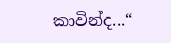කාවින්ද...“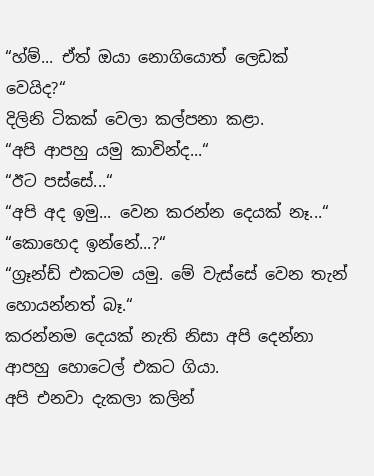“හ්ම්... ඒත් ඔයා නොගියොත් ලෙඩක් වෙයිද?“
දිලිනි ටිකක් වෙලා කල්පනා කළා.
“අපි ආපහු යමු කාවින්ද...“
“ඊට පස්සේ...“
“අපි අද ඉමු... වෙන කරන්න දෙයක් නෑ...“
“කොහෙද ඉන්නේ...?“
“ග්‍රෑන්ඩ් එකටම යමු. මේ වැස්සේ වෙන තැන් හොයන්නත් බෑ.“
කරන්නම දෙයක් නැති නිසා අපි දෙන්නා ආපහු හොටෙල් එකට ගියා.
අපි එනවා දැකලා කලින්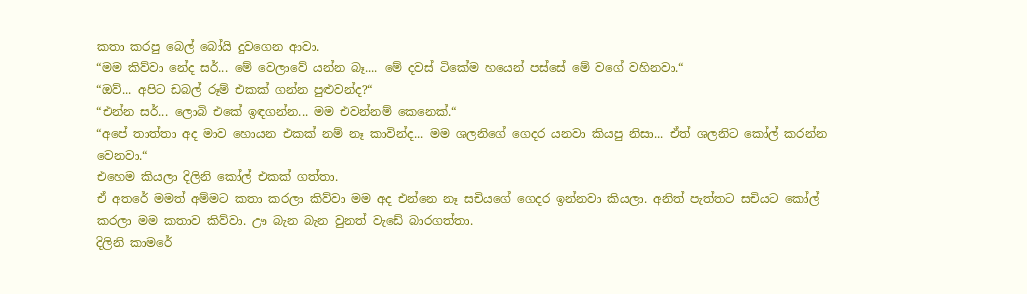කතා කරපු බෙල් බෝයි දුවගෙන ආවා.
“මම කිව්වා නේද සර්... මේ වෙලාවේ යන්න බෑ.... මේ දවස් ටිකේම හයෙන් පස්සේ මේ වගේ වහිනවා.“
“ඔව්... අපිට ඩබල් රූම් එකක් ගන්න පුළුවන්ද?“
“එන්න සර්... ලොබි එකේ ඉඳගන්න... මම එවන්නම් කෙනෙක්.“
“අපේ තාත්තා අද මාව හොයන එකක් නම් නෑ කාවින්ද... මම ශලනිගේ ගෙදර යනවා කියපු නිසා... ඒත් ශලනිට කෝල් කරන්න වෙනවා.“
එහෙම කියලා දිලිනි කෝල් එකක් ගත්තා.
ඒ අතරේ මමත් අම්මට කතා කරලා කිව්වා මම අද එන්නෙ නෑ සචියගේ ගෙදර ඉන්නවා කියලා. අනිත් පැත්තට සචියට කෝල් කරලා මම කතාව කිව්වා. ඌ බැන බැන වුනත් වැඩේ බාරගත්තා.
දිලිනි කාමරේ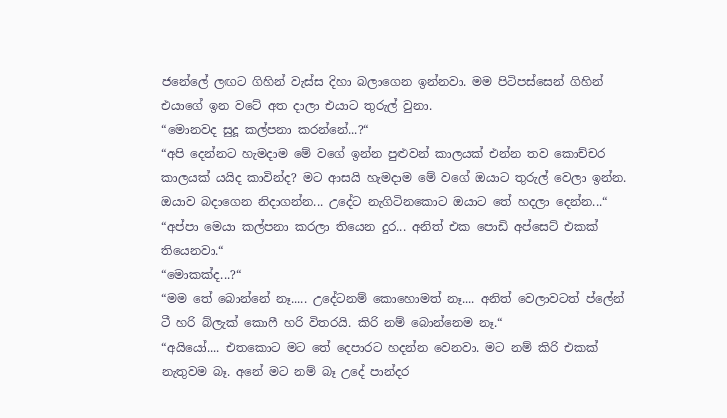ජනේලේ ලඟට ගිහින් වැස්ස දිහා බලාගෙන ඉන්නවා. මම පිටිපස්සෙන් ගිහින් එයාගේ ඉන වටේ අත දාලා එයාට තුරුල් වුනා.
“මොනවද සුදූ කල්පනා කරන්නේ...?“
“අපි දෙන්නට හැමදාම මේ වගේ ඉන්න පුළුවන් කාලයක් එන්න තව කොච්චර කාලයක් යයිද කාවින්ද? මට ආසයි හැමදාම මේ වගේ ඔයාට තුරුල් වෙලා ඉන්න. ඔයාව බදාගෙන නිදාගන්න... උදේට නැගිටිනකොට ඔයාට තේ හදලා දෙන්න...“
“අප්පා මෙයා කල්පනා කරලා තියෙන දුර... අනිත් එක පොඩි අප්සෙට් එකක් තියෙනවා.“
“මොකක්ද...?“
“මම තේ බොන්නේ නෑ..... උදේටනම් කොහොමත් නෑ.... අනිත් වෙලාවටත් ප්ලේන් ටී හරි බ්ලැක් කොෆී හරි විතරයි. කිරි නම් බොන්නෙම නෑ.“
“අයියෝ.... එතකොට මට තේ දෙපාරට හදන්න වෙනවා. මට නම් කිරි එකක් නැතුවම බෑ. අනේ මට නම් බෑ උදේ පාන්දර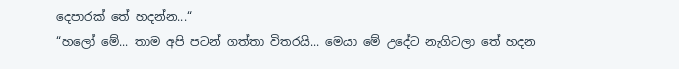දෙපාරක් තේ හදන්න...“
“හලෝ මේ... තාම අපි පටන් ගත්තා විතරයි... මෙයා මේ උදේට නැගිටලා තේ හදන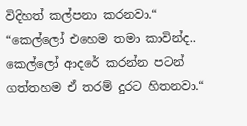විදිහත් කල්පනා කරනවා.“
“කෙල්ලෝ එහෙම තමා කාවින්ද.. කෙල්ලෝ ආදරේ කරන්න පටන් ගත්තහම ඒ තරම් දුරට හිතනවා.“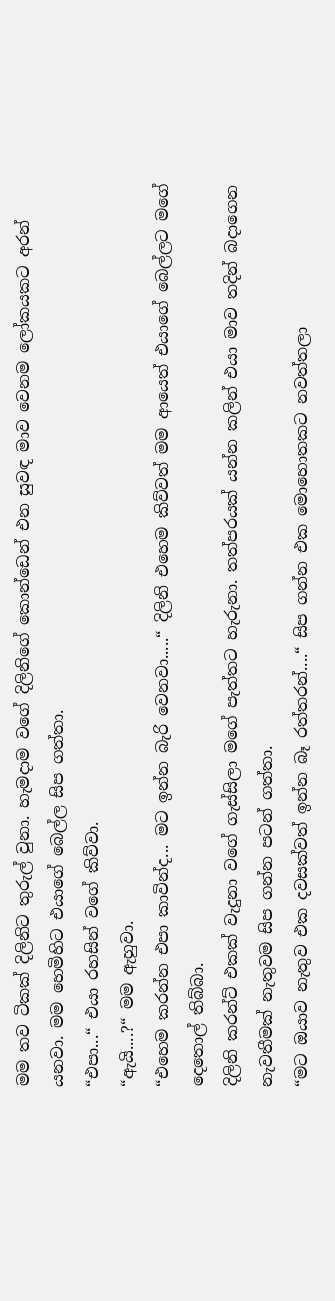මම තව ටිකක් දිලිනිට තුරුල් වුනා. හැමදාම වගේ දිලිනිගේ කොන්ඩෙන් එන සුවඳ මාව වෙනම ලෝකයකට අරන් යනවා. මම හෙමිහිට එයාගේ බෙල්ල සිප ගත්තා.
“එපා...“ එයා රහසින් වගේ කිව්වා.
“ඇයි....?“ මම ඇහුවා.
“එහෙම කරන්න එපා කාවින්ද... මට ඉන්න බැරි වෙනවා.....“ දිලිනි එහෙම කිව්වත් මම ආයෙත් එයාගේ බෙල්ලට මගේ දෙතොල් තිබ්බා.
දිලිනි කරන්ට් එකක් වැදුනා වගේ ගැස්සිලා මගේ පැත්තට හැරුනා. තත්පරයක් යන්න කලින් එයා මාව තදින් බදාගෙන නැවතීමක් නැතුවම සිප ගන්න පටන් ගත්තා.
“මට ඔයාව නැතුව එක දවසක්වත් ඉන්න බෑ රත්තරන්....“ සිප ගන්න එක මොහොතකට නවත්තලා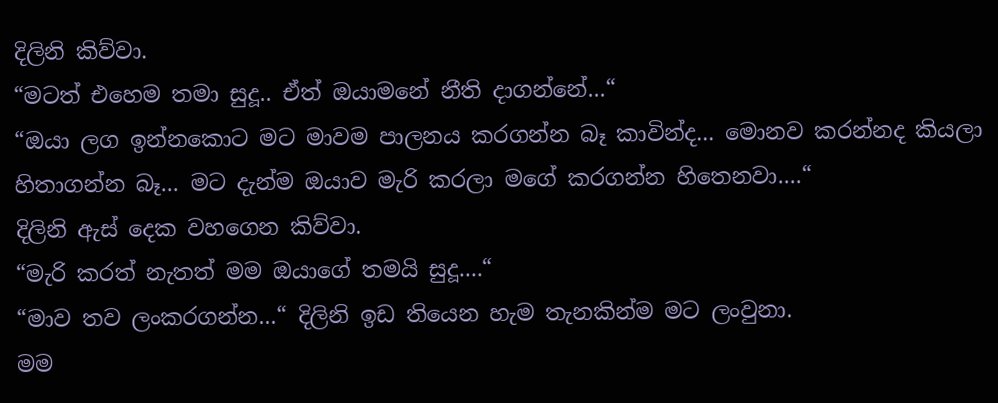දිලිනි කිව්වා.
“මටත් එහෙම තමා සුදූ.. ඒත් ඔයාමනේ නීති දාගන්නේ...“
“ඔයා ලග ඉන්නකොට මට මාවම පාලනය කරගන්න බෑ කාවින්ද... මොනව කරන්නද කියලා හිතාගන්න බෑ... මට දැන්ම ඔයාව මැරි කරලා මගේ කරගන්න හිතෙනවා....“
දිලිනි ඇස් දෙක වහගෙන කිව්වා.
“මැරි කරත් නැතත් මම ඔයාගේ තමයි සුදූ....“
“මාව තව ලංකරගන්න...“ දිලිනි ඉඩ තියෙන හැම තැනකින්ම මට ලංවුනා.
මම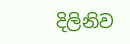දිලිනිව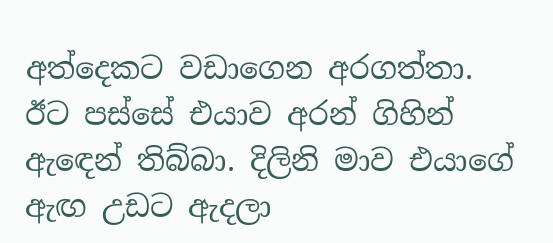අත්දෙකට වඩාගෙන අරගත්තා. ඊට පස්සේ එයාව අරන් ගිහින් ඇඳෙන් තිබ්බා. දිලිනි මාව එයාගේ ඇඟ උඩට ඇදලා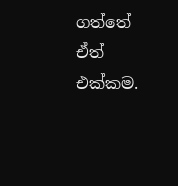ගත්තේ ඒත් එක්කම.